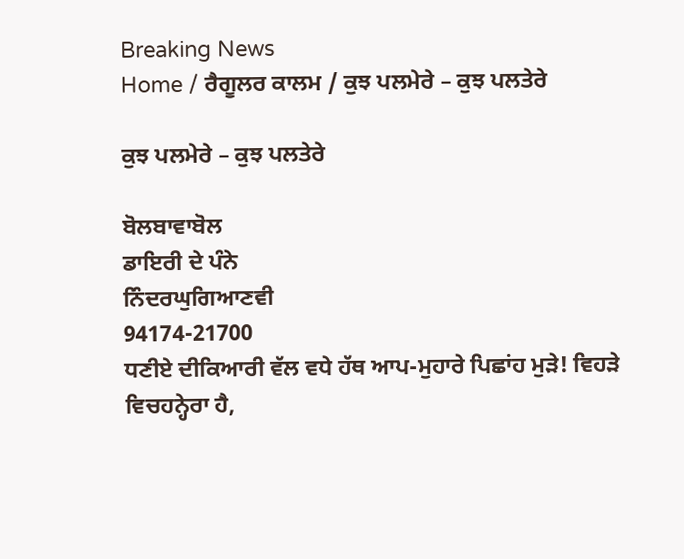Breaking News
Home / ਰੈਗੂਲਰ ਕਾਲਮ / ਕੁਝ ਪਲਮੇਰੇ – ਕੁਝ ਪਲਤੇਰੇ

ਕੁਝ ਪਲਮੇਰੇ – ਕੁਝ ਪਲਤੇਰੇ

ਬੋਲਬਾਵਾਬੋਲ
ਡਾਇਰੀ ਦੇ ਪੰਨੇ
ਨਿੰਦਰਘੁਗਿਆਣਵੀ
94174-21700
ਧਣੀਏ ਦੀਕਿਆਰੀ ਵੱਲ ਵਧੇ ਹੱਥ ਆਪ-ਮੁਹਾਰੇ ਪਿਛਾਂਹ ਮੁੜੇ! ਵਿਹੜੇ ਵਿਚਹਨ੍ਹੇਰਾ ਹੈ,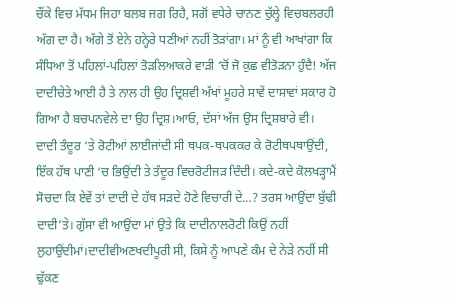ਚੌਂਕੇ ਵਿਚ ਮੱਧਮ ਜਿਹਾ ਬਲਬ ਜਗ ਰਿਹੈ, ਸਗੋਂ ਵਧੇਰੇ ਚਾਨਣ ਚੁੱਲ੍ਹੇ ਵਿਚਬਲਰਹੀ ਅੱਗ ਦਾ ਹੈ। ਅੱਗੇ ਤੋਂ ਏਨੇ ਹਨ੍ਹੇਰੇ ਧਣੀਆਂ ਨਹੀਂ ਤੋੜਾਂਗਾ। ਮਾਂ ਨੂੰ ਵੀ ਆਖਾਂਗਾ ਕਿ ਸੰਧਿਆ ਤੋਂ ਪਹਿਲਾਂ-ਪਹਿਲਾਂ ਤੋੜਲਿਆਕਰੇ ਵਾੜੀ ‘ਚੋਂ ਜੋ ਕੁਛ ਵੀਤੋੜਨਾ ਹੁੰਦੈ! ਅੱਜ ਦਾਦੀਚੇਤੇ ਆਈ ਹੈ ਤੇ ਨਾਲ ਹੀ ਉਹ ਦ੍ਰਿਸ਼ਵੀ ਅੱਖਾਂ ਮੂਹਰੇ ਸਾਵੇਂ ਦਾਸਾਵਾਂ ਸਕਾਰ ਹੋ ਗਿਆ ਹੈ ਬਚਪਨਵੇਲੇ ਦਾ ਉਹ ਦ੍ਰਿਸ਼।ਆਓ, ਦੱਸਾਂ ਅੱਜ ਉਸ ਦ੍ਰਿਸ਼ਬਾਰੇ ਵੀ।
ਦਾਦੀ ਤੰਦੂਰ ‘ਤੇ ਰੋਟੀਆਂ ਲਾਈਜਾਂਦੀ ਸੀ ਥਪਕ-ਥਪਕਕਰ ਕੇ ਰੋਟੀਥਪਥਾਉਂਦੀ, ਇੱਕ ਹੱਥ ਪਾਣੀ ‘ਚ ਭਿਉਂਦੀ ਤੇ ਤੰਦੂਰ ਵਿਚਰੋਟੀਜੜ ਦਿੰਦੀ। ਕਦੇ-ਕਦੇ ਕੋਲਖੜ੍ਹਾਮੈਂ ਸੋਚਦਾ ਕਿ ਏਵੇਂ ਤਾਂ ਦਾਦੀ ਦੇ ਹੱਥ ਸੜਦੇ ਹੋਣੇ ਵਿਚਾਰੀ ਦੇ…? ਤਰਸ ਆਉਂਦਾ ਬੁੱਢੀ ਦਾਦੀ’ਤੇ। ਗੁੱਸਾ ਵੀ ਆਉਂਦਾ ਮਾਂ ਉਤੇ ਕਿ ਦਾਦੀਨਾਲਰੋਟੀ ਕਿਉਂ ਨਹੀਂ ਲੁਹਾਉਂਦੀਮਾਂ।ਦਾਦੀਵੀਅਣਖਦੀਪੂਰੀ ਸੀ, ਕਿਸੇ ਨੂੰ ਆਪਣੇ ਕੰਮ ਦੇ ਨੇੜੇ ਨਹੀਂ ਸੀ ਢੁੱਕਣ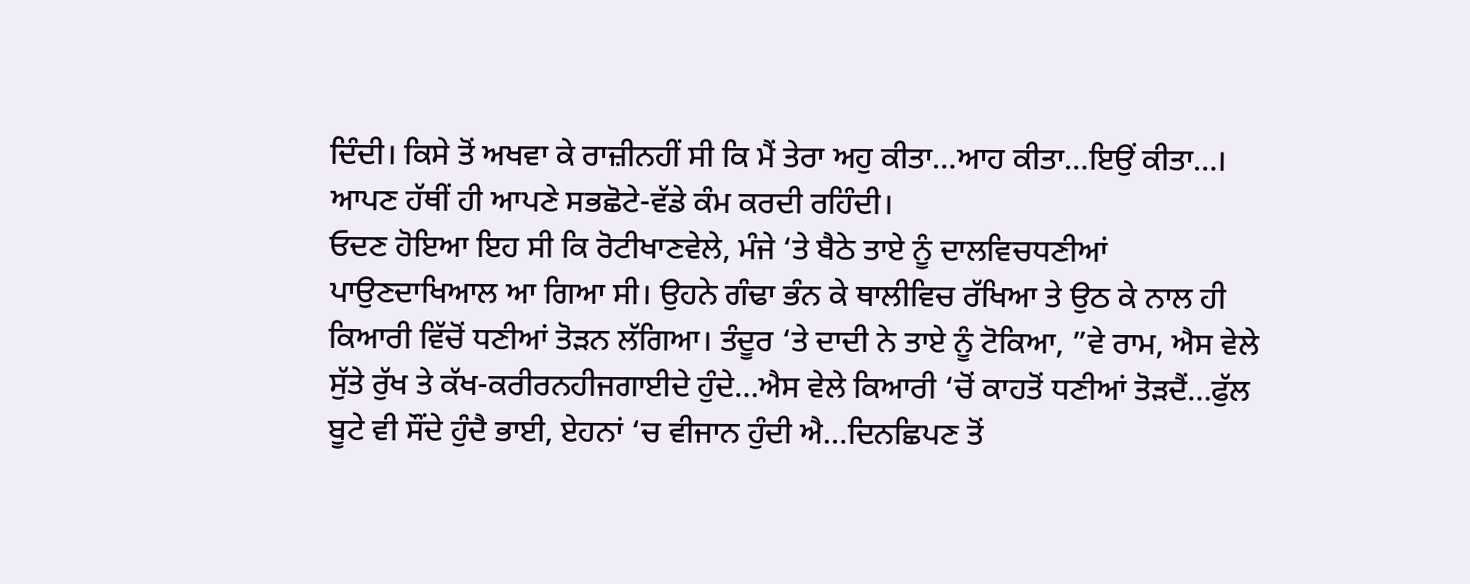ਦਿੰਦੀ। ਕਿਸੇ ਤੋਂ ਅਖਵਾ ਕੇ ਰਾਜ਼ੀਨਹੀਂ ਸੀ ਕਿ ਮੈਂ ਤੇਰਾ ਅਹੁ ਕੀਤਾ…ਆਹ ਕੀਤਾ…ਇਉਂ ਕੀਤਾ…। ਆਪਣ ਹੱਥੀਂ ਹੀ ਆਪਣੇ ਸਭਛੋਟੇ-ਵੱਡੇ ਕੰਮ ਕਰਦੀ ਰਹਿੰਦੀ।
ਓਦਣ ਹੋਇਆ ਇਹ ਸੀ ਕਿ ਰੋਟੀਖਾਣਵੇਲੇ, ਮੰਜੇ ‘ਤੇ ਬੈਠੇ ਤਾਏ ਨੂੰ ਦਾਲਵਿਚਧਣੀਆਂ ਪਾਉਣਦਾਖਿਆਲ ਆ ਗਿਆ ਸੀ। ਉਹਨੇ ਗੰਢਾ ਭੰਨ ਕੇ ਥਾਲੀਵਿਚ ਰੱਖਿਆ ਤੇ ਉਠ ਕੇ ਨਾਲ ਹੀ ਕਿਆਰੀ ਵਿੱਚੋਂ ਧਣੀਆਂ ਤੋੜਨ ਲੱਗਿਆ। ਤੰਦੂਰ ‘ਤੇ ਦਾਦੀ ਨੇ ਤਾਏ ਨੂੰ ਟੋਕਿਆ, ”ਵੇ ਰਾਮ, ਐਸ ਵੇਲੇ ਸੁੱਤੇ ਰੁੱਖ ਤੇ ਕੱਖ-ਕਰੀਰਨਹੀਜਗਾਈਦੇ ਹੁੰਦੇ…ਐਸ ਵੇਲੇ ਕਿਆਰੀ ‘ਚੋਂ ਕਾਹਤੋਂ ਧਣੀਆਂ ਤੋੜਦੈਂ…ਫੁੱਲ ਬੂਟੇ ਵੀ ਸੌਂਦੇ ਹੁੰਦੈ ਭਾਈ, ਏਹਨਾਂ ‘ਚ ਵੀਜਾਨ ਹੁੰਦੀ ਐ…ਦਿਨਛਿਪਣ ਤੋਂ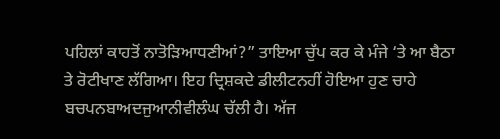ਪਹਿਲਾਂ ਕਾਹਤੋਂ ਨਾਤੋੜਿਆਧਣੀਆਂ?” ਤਾਇਆ ਚੁੱਪ ਕਰ ਕੇ ਮੰਜੇ ‘ਤੇ ਆ ਬੈਠਾ ਤੇ ਰੋਟੀਖਾਣ ਲੱਗਿਆ। ਇਹ ਦ੍ਰਿਸ਼ਕਦੇ ਡੀਲੀਟਨਹੀਂ ਹੋਇਆ ਹੁਣ ਚਾਹੇ ਬਚਪਨਬਾਅਦਜੁਆਨੀਵੀਲੰਘ ਚੱਲੀ ਹੈ। ਅੱਜ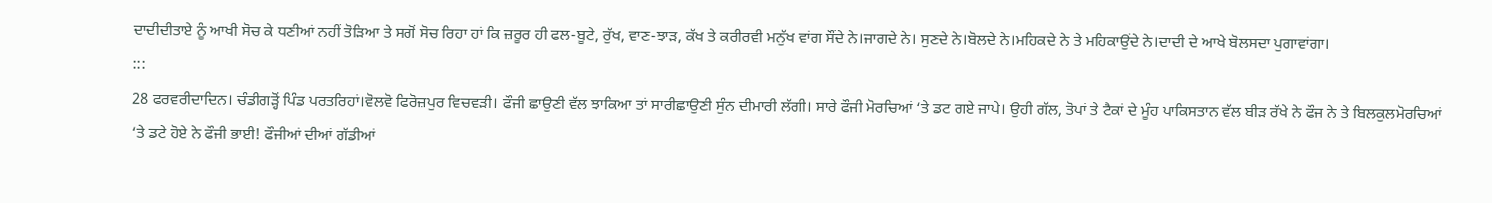ਦਾਦੀਦੀਤਾਏ ਨੂੰ ਆਖੀ ਸੋਚ ਕੇ ਧਣੀਆਂ ਨਹੀਂ ਤੋੜਿਆ ਤੇ ਸਗੋਂ ਸੋਚ ਰਿਹਾ ਹਾਂ ਕਿ ਜ਼ਰੂਰ ਹੀ ਫਲ-ਬੂਟੇ, ਰੁੱਖ, ਵਾਣ-ਝਾੜ, ਕੱਖ ਤੇ ਕਰੀਰਵੀ ਮਨੁੱਖ ਵਾਂਗ ਸੌਂਦੇ ਨੇ।ਜਾਗਦੇ ਨੇ। ਸੁਣਦੇ ਨੇ।ਬੋਲਦੇ ਨੇ।ਮਹਿਕਦੇ ਨੇ ਤੇ ਮਹਿਕਾਉਂਦੇ ਨੇ।ਦਾਦੀ ਦੇ ਆਖੇ ਬੋਲਸਦਾ ਪੁਗਾਵਾਂਗਾ।
:::
28 ਫਰਵਰੀਦਾਦਿਨ। ਚੰਡੀਗੜ੍ਹੋਂ ਪਿੰਡ ਪਰਤਰਿਹਾਂ।ਵੋਲਵੋ ਫਿਰੋਜ਼ਪੁਰ ਵਿਚਵੜੀ। ਫੌਜੀ ਛਾਉਣੀ ਵੱਲ ਝਾਕਿਆ ਤਾਂ ਸਾਰੀਛਾਉਣੀ ਸੁੰਨ ਦੀਮਾਰੀ ਲੱਗੀ। ਸਾਰੇ ਫੌਜੀ ਮੋਰਚਿਆਂ ‘ਤੇ ਡਟ ਗਏ ਜਾਪੇ। ਉਹੀ ਗੱਲ, ਤੋਪਾਂ ਤੇ ਟੈਕਾਂ ਦੇ ਮੂੰਹ ਪਾਕਿਸਤਾਨ ਵੱਲ ਬੀੜ ਰੱਖੇ ਨੇ ਫੌਜ ਨੇ ਤੇ ਬਿਲਕੁਲਮੋਰਚਿਆਂ ‘ਤੇ ਡਟੇ ਹੋਏ ਨੇ ਫੌਜੀ ਭਾਈ! ਫੌਜੀਆਂ ਦੀਆਂ ਗੱਡੀਆਂ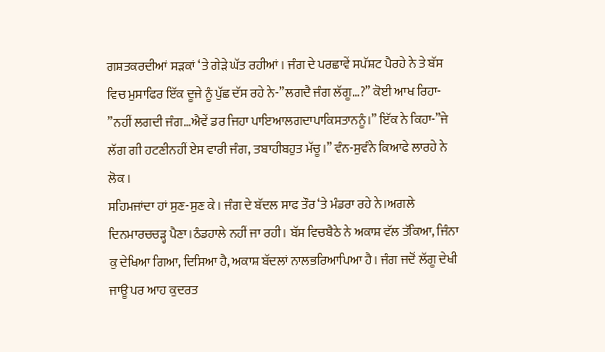ਗਸ਼ਤਕਰਦੀਆਂ ਸੜਕਾਂ ‘ਤੇ ਗੇੜੇ ਘੱਤ ਰਹੀਆਂ। ਜੰਗ ਦੇ ਪਰਛਾਵੇਂ ਸਪੱਸ਼ਟ ਪੈਰਹੇ ਨੇ ਤੇ ਬੱਸ ਵਿਚ ਮੁਸਾਫਿਰ ਇੱਕ ਦੂਜੇ ਨੂੰ ਪੁੱਛ ਦੱਸ ਰਹੇ ਨੇ-”ਲਗਦੈ ਜੰਗ ਲੱਗੂ…?” ਕੋਈ ਆਖ ਰਿਹਾ- ”ਨਹੀਂ ਲਗਦੀ ਜੰਗ…ਐਵੇਂ ਡਰ ਜਿਹਾ ਪਾਇਆਲਗਦਾਪਾਕਿਸਤਾਨਨੂੰ।” ਇੱਕ ਨੇ ਕਿਹਾ-”ਜੇ ਲੱਗ ਗੀ ਹਟਣੀਨਹੀਂ ਏਸ ਵਾਰੀ ਜੰਗ, ਤਬਾਹੀਬਹੁਤ ਮੱਚੂ।” ਵੰਨ-ਸੁਵੰਨੇ ਕਿਆਫੇ ਲਾਰਹੇ ਨੇ ਲੋਕ।
ਸਹਿਮਜਾਂਦਾ ਹਾਂ ਸੁਣ-ਸੁਣ ਕੇ। ਜੰਗ ਦੇ ਬੱਦਲ ਸਾਫ ਤੌਰ ‘ਤੇ ਮੰਡਰਾ ਰਹੇ ਨੇ।ਅਗਲੇ ਦਿਨਮਾਰਚਚੜ੍ਹ ਪੈਣਾ।ਠੰਡਹਾਲੇ ਨਹੀਂ ਜਾ ਰਹੀ। ਬੱਸ ਵਿਚਬੈਠੇ ਨੇ ਅਕਾਸ਼ ਵੱਲ ਤੱਕਿਆ, ਜਿੰਨਾ ਕੁ ਦੇਖਿਆ ਗਿਆ, ਦਿਸਿਆ ਹੈ, ਅਕਾਸ਼ ਬੱਦਲਾਂ ਨਾਲਭਰਿਆਪਿਆ ਹੈ। ਜੰਗ ਜਦੋਂ ਲੱਗੂ ਦੇਖੀ ਜਾਊ ਪਰ ਆਹ ਕੁਦਰਤ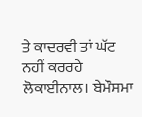ਤੇ ਕਾਦਰਵੀ ਤਾਂ ਘੱਟ ਨਹੀਂ ਕਰਰਹੇ ਲੋਕਾਈਨਾਲ। ਬੇਮੌਸਮਾ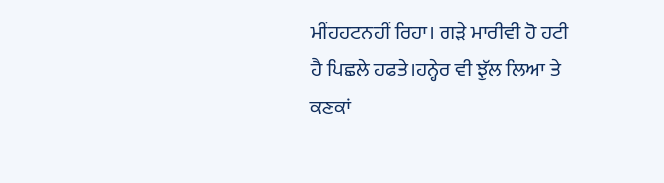ਮੀਂਹਹਟਨਹੀਂ ਰਿਹਾ। ਗੜੇ ਮਾਰੀਵੀ ਹੋ ਹਟੀ ਹੈ ਪਿਛਲੇ ਹਫਤੇ।ਹਨ੍ਹੇਰ ਵੀ ਝੁੱਲ ਲਿਆ ਤੇ ਕਣਕਾਂ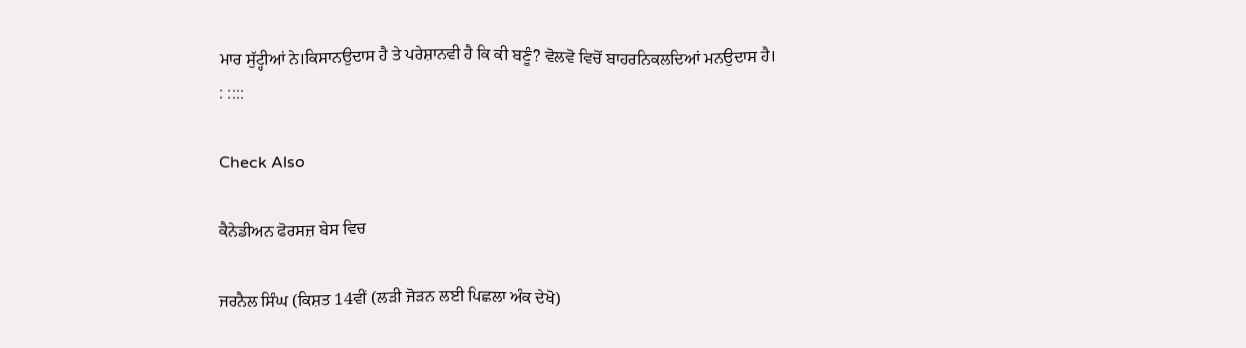ਮਾਰ ਸੁੱਟ੍ਹੀਆਂ ਨੇ।ਕਿਸਾਨਉਦਾਸ ਹੈ ਤੇ ਪਰੇਸ਼ਾਨਵੀ ਹੈ ਕਿ ਕੀ ਬਣੂੰ? ਵੋਲਵੋ ਵਿਚੋਂ ਬਾਹਰਨਿਕਲਦਿਆਂ ਮਨਉਦਾਸ ਹੈ।
: ::::

Check Also

ਕੈਨੇਡੀਅਨ ਫੋਰਸਜ਼ ਬੇਸ ਵਿਚ

ਜਰਨੈਲ ਸਿੰਘ (ਕਿਸ਼ਤ 14ਵੀਂ (ਲੜੀ ਜੋੜਨ ਲਈ ਪਿਛਲਾ ਅੰਕ ਦੇਖੋ)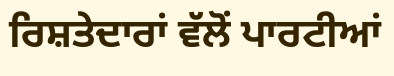ਰਿਸ਼ਤੇਦਾਰਾਂ ਵੱਲੋਂ ਪਾਰਟੀਆਂ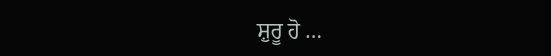ਸ਼ੁਰੂ ਹੋ …